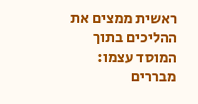ראשית ממצים את ההליכים בתוך המוסד עצמו: מבררים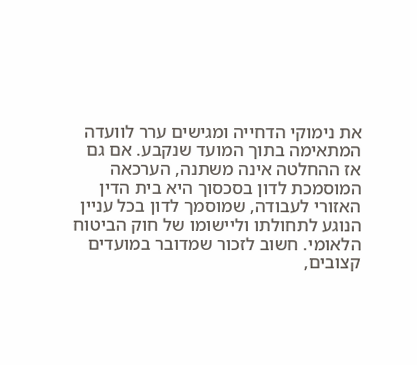את נימוקי הדחייה ומגישים ערר לוועדה המתאימה בתוך המועד שנקבע. אם גם אז ההחלטה אינה משתנה, הערכאה המוסמכת לדון בסכסוך היא בית הדין האזורי לעבודה, שמוסמך לדון בכל עניין הנוגע לתחולתו וליישומו של חוק הביטוח הלאומי. חשוב לזכור שמדובר במועדים קצובים,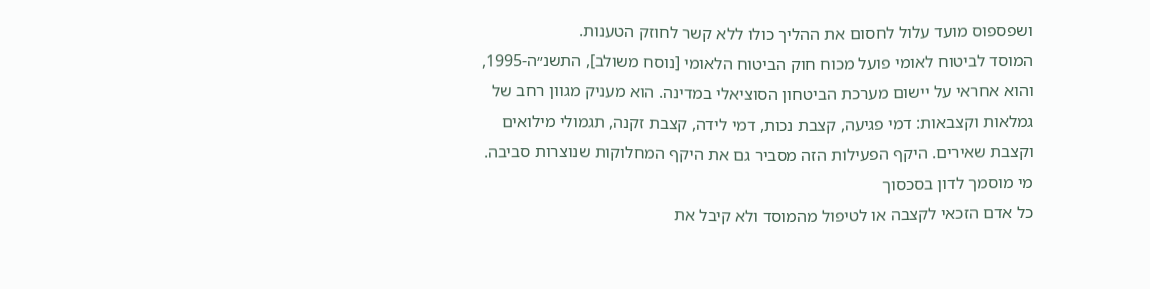ושפספוס מועד עלול לחסום את ההליך כולו ללא קשר לחוזק הטענות.
המוסד לביטוח לאומי פועל מכוח חוק הביטוח הלאומי [נוסח משולב], התשנ״ה-1995, והוא אחראי על יישום מערכת הביטחון הסוציאלי במדינה. הוא מעניק מגוון רחב של גמלאות וקצבאות: דמי פגיעה, קצבת נכות, דמי לידה, קצבת זקנה, תגמולי מילואים וקצבת שאירים. היקף הפעילות הזה מסביר גם את היקף המחלוקות שנוצרות סביבה.
מי מוסמך לדון בסכסוך
כל אדם הזכאי לקצבה או לטיפול מהמוסד ולא קיבל את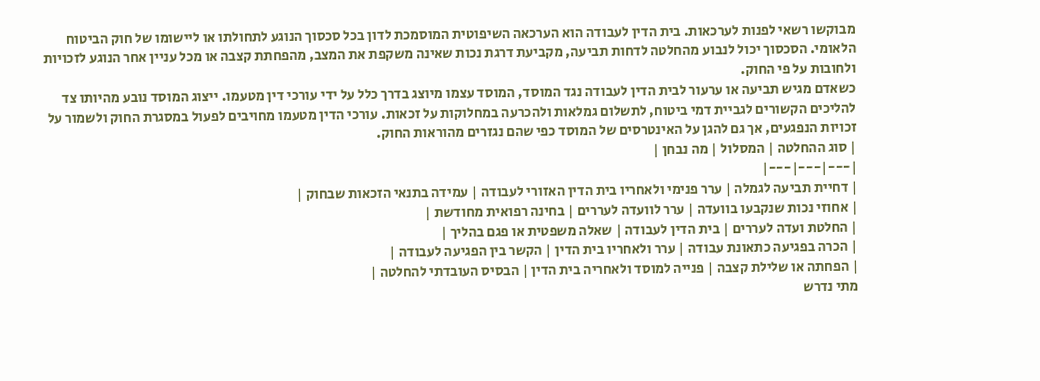מבוקשו רשאי לפנות לערכאות. בית הדין לעבודה הוא הערכאה השיפוטית המוסמכת לדון בכל סכסוך הנוגע לתחולתו או ליישומו של חוק הביטוח הלאומי. הסכסוך יכול לנבוע מהחלטה לדחות תביעה, מקביעת דרגת נכות שאינה משקפת את המצב, מהפחתת קצבה או מכל עניין אחר הנוגע לזכויות ולחובות על פי החוק.
כשאדם מגיש תביעה או ערעור לבית הדין לעבודה נגד המוסד, המוסד עצמו מיוצג בדרך כלל על ידי עורכי דין מטעמו. ייצוג המוסד נובע מהיותו צד להליכים הקשורים לגביית דמי ביטוח, לתשלום גמלאות ולהכרעה במחלוקות על זכאות. עורכי הדין מטעמו מחויבים לפעול במסגרת החוק ולשמור על זכויות הנפגעים, אך גם להגן על האינטרסים של המוסד כפי שהם נגזרים מהוראות החוק.
| סוג ההחלטה | המסלול | מה נבחן |
|---|---|---|
| דחיית תביעה לגמלה | ערר פנימי ולאחריו בית הדין האזורי לעבודה | עמידה בתנאי הזכאות שבחוק |
| אחוזי נכות שנקבעו בוועדה | ערר לוועדה לעררים | בחינה רפואית מחודשת |
| החלטת ועדה לעררים | בית הדין לעבודה | שאלה משפטית או פגם בהליך |
| הכרה בפגיעה כתאונת עבודה | ערר ולאחריו בית הדין | הקשר בין הפגיעה לעבודה |
| הפחתה או שלילת קצבה | פנייה למוסד ולאחריה בית הדין | הבסיס העובדתי להחלטה |
מתי נדרש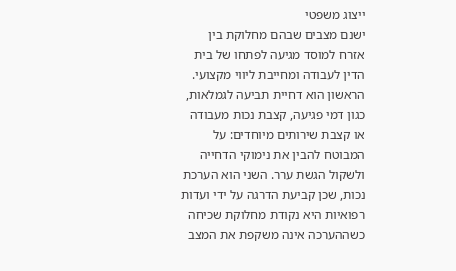ייצוג משפטי
ישנם מצבים שבהם מחלוקת בין אזרח למוסד מגיעה לפתחו של בית הדין לעבודה ומחייבת ליווי מקצועי. הראשון הוא דחיית תביעה לגמלאות, כגון דמי פגיעה, קצבת נכות מעבודה או קצבת שירותים מיוחדים: על המבוטח להבין את נימוקי הדחייה ולשקול הגשת ערר. השני הוא הערכת נכות, שכן קביעת הדרגה על ידי ועדות רפואיות היא נקודת מחלוקת שכיחה כשההערכה אינה משקפת את המצב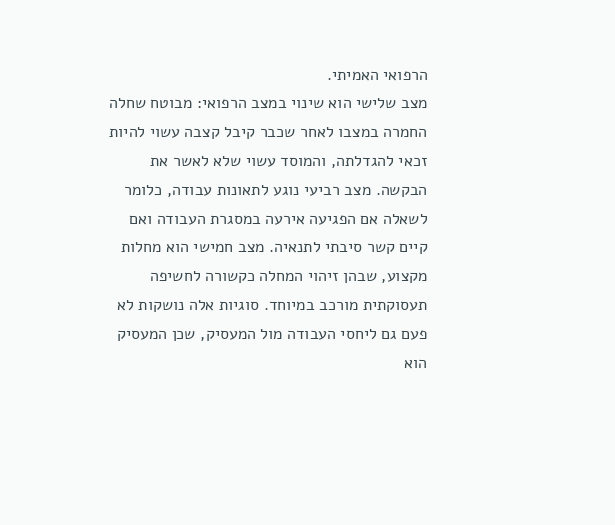הרפואי האמיתי.
מצב שלישי הוא שינוי במצב הרפואי: מבוטח שחלה החמרה במצבו לאחר שכבר קיבל קצבה עשוי להיות זכאי להגדלתה, והמוסד עשוי שלא לאשר את הבקשה. מצב רביעי נוגע לתאונות עבודה, כלומר לשאלה אם הפגיעה אירעה במסגרת העבודה ואם קיים קשר סיבתי לתנאיה. מצב חמישי הוא מחלות מקצוע, שבהן זיהוי המחלה כקשורה לחשיפה תעסוקתית מורכב במיוחד. סוגיות אלה נושקות לא פעם גם ליחסי העבודה מול המעסיק, שכן המעסיק הוא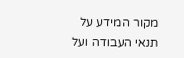מקור המידע על תנאי העבודה ועל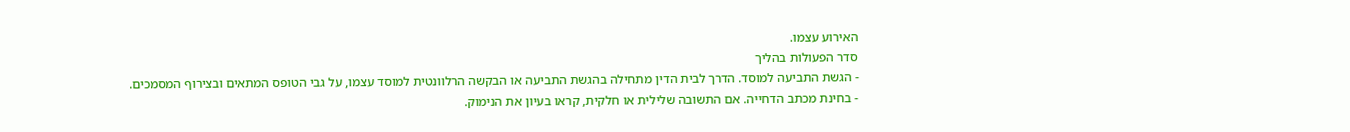האירוע עצמו.
סדר הפעולות בהליך
- הגשת התביעה למוסד. הדרך לבית הדין מתחילה בהגשת התביעה או הבקשה הרלוונטית למוסד עצמו, על גבי הטופס המתאים ובצירוף המסמכים.
- בחינת מכתב הדחייה. אם התשובה שלילית או חלקית, קראו בעיון את הנימוק.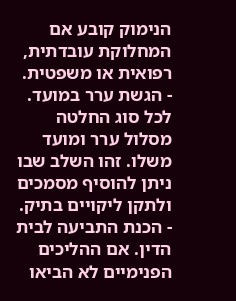הנימוק קובע אם המחלוקת עובדתית, רפואית או משפטית.
- הגשת ערר במועד. לכל סוג החלטה מסלול ערר ומועד משלו. זהו השלב שבו ניתן להוסיף מסמכים ולתקן ליקויים בתיק.
- הכנת התביעה לבית הדין. אם ההליכים הפנימיים לא הביאו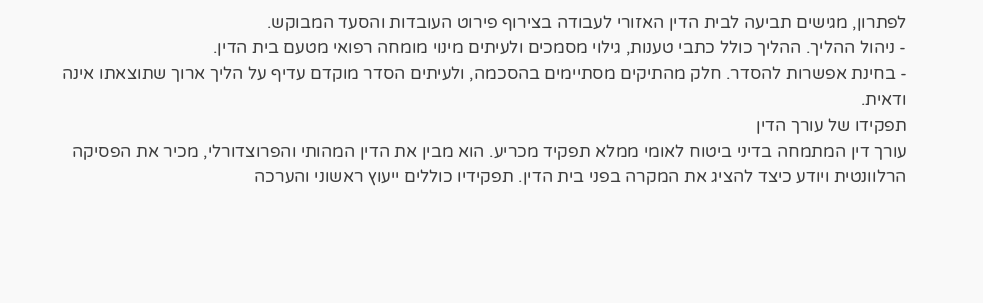לפתרון, מגישים תביעה לבית הדין האזורי לעבודה בצירוף פירוט העובדות והסעד המבוקש.
- ניהול ההליך. ההליך כולל כתבי טענות, גילוי מסמכים ולעיתים מינוי מומחה רפואי מטעם בית הדין.
- בחינת אפשרות להסדר. חלק מהתיקים מסתיימים בהסכמה, ולעיתים הסדר מוקדם עדיף על הליך ארוך שתוצאתו אינה ודאית.
תפקידו של עורך הדין
עורך דין המתמחה בדיני ביטוח לאומי ממלא תפקיד מכריע. הוא מבין את הדין המהותי והפרוצדורלי, מכיר את הפסיקה הרלוונטית ויודע כיצד להציג את המקרה בפני בית הדין. תפקידיו כוללים ייעוץ ראשוני והערכה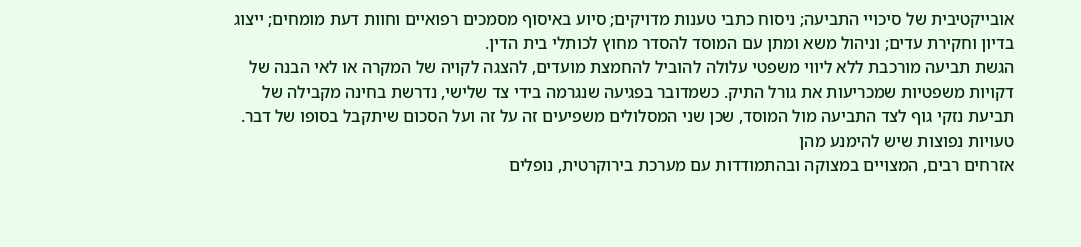אובייקטיבית של סיכויי התביעה; ניסוח כתבי טענות מדויקים; סיוע באיסוף מסמכים רפואיים וחוות דעת מומחים; ייצוג בדיון וחקירת עדים; וניהול משא ומתן עם המוסד להסדר מחוץ לכותלי בית הדין.
הגשת תביעה מורכבת ללא ליווי משפטי עלולה להוביל להחמצת מועדים, להצגה לקויה של המקרה או לאי הבנה של דקויות משפטיות שמכריעות את גורל התיק. כשמדובר בפגיעה שנגרמה בידי צד שלישי, נדרשת בחינה מקבילה של תביעת נזקי גוף לצד התביעה מול המוסד, שכן שני המסלולים משפיעים זה על זה ועל הסכום שיתקבל בסופו של דבר.
טעויות נפוצות שיש להימנע מהן
אזרחים רבים, המצויים במצוקה ובהתמודדות עם מערכת בירוקרטית, נופלים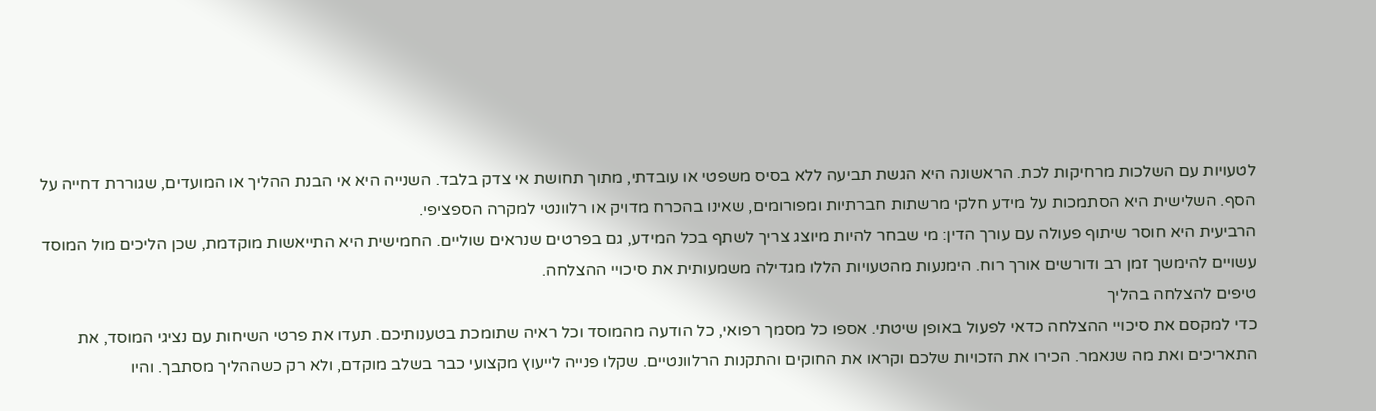לטעויות עם השלכות מרחיקות לכת. הראשונה היא הגשת תביעה ללא בסיס משפטי או עובדתי, מתוך תחושת אי צדק בלבד. השנייה היא אי הבנת ההליך או המועדים, שגוררת דחייה על הסף. השלישית היא הסתמכות על מידע חלקי מרשתות חברתיות ומפורומים, שאינו בהכרח מדויק או רלוונטי למקרה הספציפי.
הרביעית היא חוסר שיתוף פעולה עם עורך הדין: מי שבחר להיות מיוצג צריך לשתף בכל המידע, גם בפרטים שנראים שוליים. החמישית היא התייאשות מוקדמת, שכן הליכים מול המוסד עשויים להימשך זמן רב ודורשים אורך רוח. הימנעות מהטעויות הללו מגדילה משמעותית את סיכויי ההצלחה.
טיפים להצלחה בהליך
כדי למקסם את סיכויי ההצלחה כדאי לפעול באופן שיטתי. אספו כל מסמך רפואי, כל הודעה מהמוסד וכל ראיה שתומכת בטענותיכם. תעדו את פרטי השיחות עם נציגי המוסד, את התאריכים ואת מה שנאמר. הכירו את הזכויות שלכם וקראו את החוקים והתקנות הרלוונטיים. שקלו פנייה לייעוץ מקצועי כבר בשלב מוקדם, ולא רק כשההליך מסתבך. והיו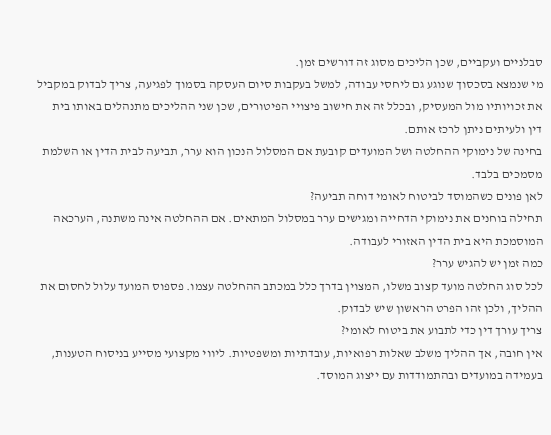סבלניים ועקביים, שכן הליכים מסוג זה דורשים זמן.
מי שנמצא בסכסוך שנוגע גם ליחסי עבודה, למשל בעקבות סיום העסקה בסמוך לפגיעה, צריך לבדוק במקביל את זכויותיו מול המעסיק, ובכלל זה את חישוב פיצויי הפיטורים, שכן שני ההליכים מתנהלים באותו בית דין ולעיתים ניתן לרכז אותם.
בחינה של נימוקי ההחלטה ושל המועדים קובעת אם המסלול הנכון הוא ערר, תביעה לבית הדין או השלמת מסמכים בלבד.
לאן פונים כשהמוסד לביטוח לאומי דוחה תביעה?
תחילה בוחנים את נימוקי הדחייה ומגישים ערר במסלול המתאים. אם ההחלטה אינה משתנה, הערכאה המוסמכת היא בית הדין האזורי לעבודה.
כמה זמן יש להגיש ערר?
לכל סוג החלטה מועד קצוב משלו, המצוין בדרך כלל במכתב ההחלטה עצמו. פספוס המועד עלול לחסום את ההליך, ולכן זהו הפרט הראשון שיש לבדוק.
צריך עורך דין כדי לתבוע את ביטוח לאומי?
אין חובה, אך ההליך משלב שאלות רפואיות, עובדתיות ומשפטיות. ליווי מקצועי מסייע בניסוח הטענות, בעמידה במועדים ובהתמודדות עם ייצוג המוסד.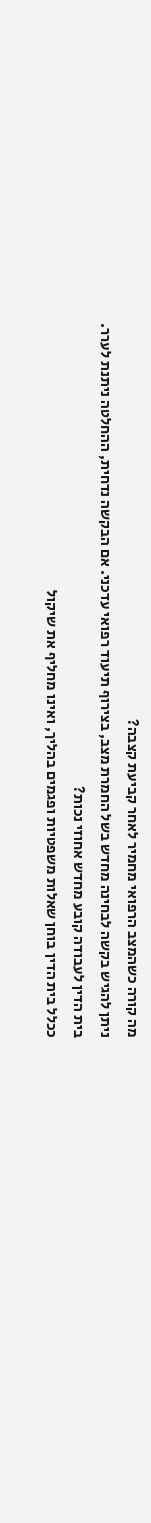מה קורה כשהמצב הרפואי מחמיר לאחר קביעת קצבה?
ניתן להגיש בקשה לבחינה מחדש בשל החמרת מצב, בצירוף תיעוד רפואי עדכני. אם הבקשה נדחית, ההחלטה ניתנת לערר.
בית הדין לעבודה קובע מחדש אחוזי נכות?
ככלל בית הדין בוחן שאלות משפטיות ופגמים בהליך, ואינו מחליף את שיקול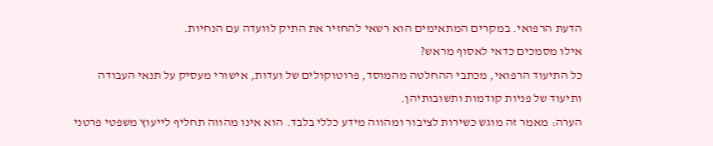הדעת הרפואי. במקרים המתאימים הוא רשאי להחזיר את התיק לוועדה עם הנחיות.
אילו מסמכים כדאי לאסוף מראש?
כל התיעוד הרפואי, מכתבי ההחלטה מהמוסד, פרוטוקולים של ועדות, אישורי מעסיק על תנאי העבודה ותיעוד של פניות קודמות ותשובותיהן.
הערה: מאמר זה מוגש כשירות לציבור ומהווה מידע כללי בלבד. הוא אינו מהווה תחליף לייעוץ משפטי פרטני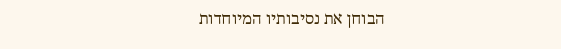הבוחן את נסיבותיו המיוחדות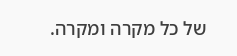של כל מקרה ומקרה.